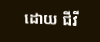ដោយ ជីវី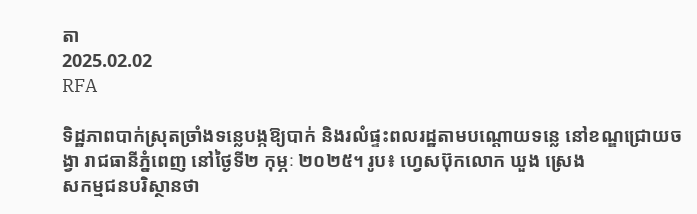តា
2025.02.02
RFA

ទិដ្ឋភាពបាក់ស្រុតច្រាំងទន្លេបង្កឱ្យបាក់ និងរលំផ្ទះពលរដ្ឋតាមបណ្ដោយទន្លេ នៅខណ្ឌជ្រោយចង្វា រាជធានីភ្នំពេញ នៅថ្ងៃទី២ កុម្ភៈ ២០២៥។ រូប៖ ហ្វេសប៊ុកលោក ឃួង ស្រេង
សកម្មជនបរិស្ថានថា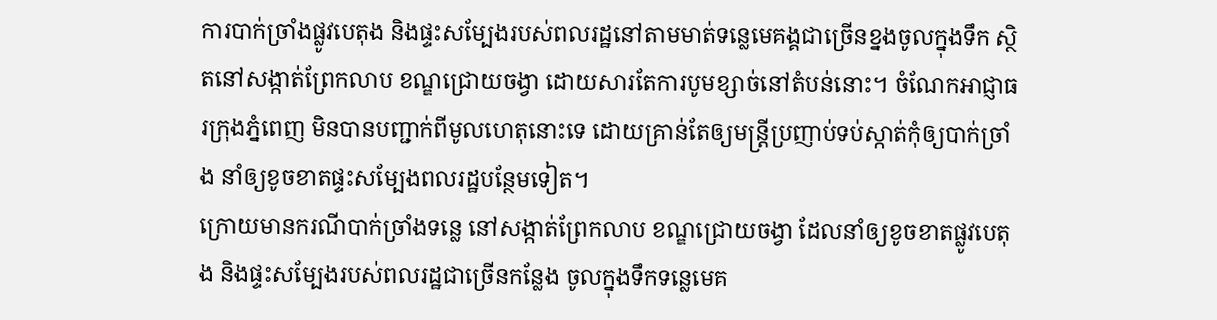ការបាក់ច្រាំងផ្លូវបេតុង និងផ្ទះសម្បែងរបស់ពលរដ្ឋនៅតាមមាត់ទន្លេមេគង្គជាច្រើនខ្នងចូលក្នុងទឹក ស្ថិតនៅសង្កាត់ព្រែកលាប ខណ្ឌជ្រោយចង្វា ដោយសារតែការបូមខ្សាច់នៅតំបន់នោះ។ ចំណែកអាជ្ញាធរក្រុងភ្នំពេញ មិនបានបញ្ជាក់ពីមូលហេតុនោះទេ ដោយគ្រាន់តែឲ្យមន្ត្រីប្រញាប់ទប់ស្កាត់កុំឲ្យបាក់ច្រាំង នាំឲ្យខូចខាតផ្ទះសម្បែងពលរដ្ឋបន្ថែមទៀត។
ក្រោយមានករណីបាក់ច្រាំងទន្លេ នៅសង្កាត់ព្រែកលាប ខណ្ឌជ្រោយចង្វា ដែលនាំឲ្យខូចខាតផ្លូវបេតុង និងផ្ទះសម្បែងរបស់ពលរដ្ឋជាច្រើនកន្លែង ចូលក្នុងទឹកទន្លេមេគ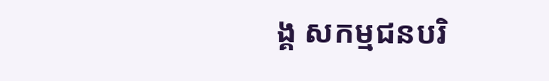ង្គ សកម្មជនបរិ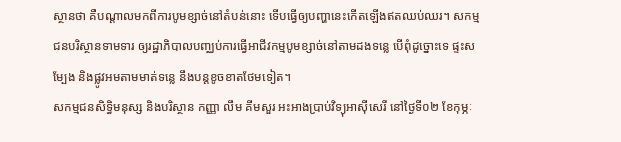ស្ថានថា គឺបណ្ដាលមកពីការបូមខ្សាច់នៅតំបន់នោះ ទើបធ្វើឲ្យបញ្ហានេះកើតឡើងឥតឈប់ឈរ។ សកម្មជនបរិស្ថានទាមទារ ឲ្យរដ្ឋាភិបាលបញ្ឈប់ការធ្វើអាជីវកម្មបូមខ្សាច់នៅតាមដងទន្លេ បើពុំដូច្នោះទេ ផ្ទះសម្បែង និងផ្លូវអមតាមមាត់ទន្លេ នឹងបន្តខូចខាតថែមទៀត។
សកម្មជនសិទ្ធិមនុស្ស និងបរិស្ថាន កញ្ញា លឹម គីមសួរ អះអាងប្រាប់វិទ្យុអាស៊ីសេរី នៅថ្ងៃទី០២ ខែកុម្ភៈ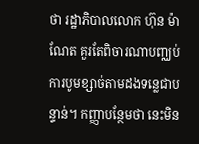ថា រដ្ឋាភិបាលលោក ហ៊ុន ម៉ាណែត គួរតែពិចារណាបញ្ឈប់ការបូមខ្សាច់តាមដងទន្លេជាបន្ទាន់។ កញ្ញាបន្ថែមថា នេះមិន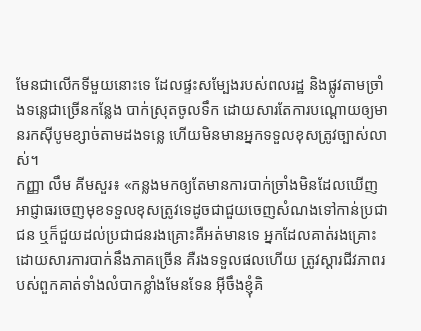មែនជាលើកទីមួយនោះទេ ដែលផ្ទះសម្បែងរបស់ពលរដ្ឋ និងផ្លូវតាមច្រាំងទន្លេជាច្រើនកន្លែង បាក់ស្រុតចូលទឹក ដោយសារតែការបណ្ដោយឲ្យមានរកស៊ីបូមខ្សាច់តាមដងទន្លេ ហើយមិនមានអ្នកទទួលខុសត្រូវច្បាស់លាស់។
កញ្ញា លឹម គីមសួរ៖ «កន្លងមកឲ្យតែមានការបាក់ច្រាំងមិនដែលឃើញអាជ្ញាធរចេញមុខទទួលខុសត្រូវទេដូចជាជួយចេញសំណងទៅកាន់ប្រជាជន ឬក៏ជួយដល់ប្រជាជនរងគ្រោះគឺអត់មានទេ អ្នកដែលគាត់រងគ្រោះដោយសារការបាក់នឹងភាគច្រើន គឺរងទទួលផលហើយ ត្រូវស្ដារជីវភាពរបស់ពួកគាត់ទាំងលំបាកខ្លាំងមែនទែន អ៊ីចឹងខ្ញុំគិ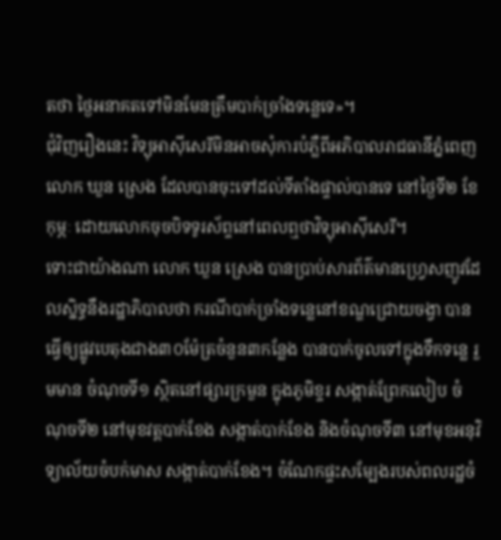តថា ថ្ងៃអនាគតទៅមិនមែនត្រឹមបាក់ច្រាំងទន្លេទេ»។
ជុំវិញរឿងនេះ វិទ្យុអាស៊ីសេរីមិនអាចសុំការបំភ្លឺពីអភិបាលរាជធានីភ្នំពេញ លោក ឃួន ស្រេង ដែលបានចុះទៅដល់ទីតាំងផ្ទាល់បានទេ នៅថ្ងៃទី២ ខែកុម្ភៈ ដោយលោកចុចបិទទូរស័ព្ទនៅពេលឮថាវិទ្យុអាស៊ីសេរី។
ទោះជាយ៉ាងណា លោក ឃួន ស្រេង បានប្រាប់សារព័ត៌មានហ្រ្វេសញូវដែលស្និទ្ធនឹងរដ្ឋាភិបាលថា ករណីបាក់ច្រាំងទន្លេនៅខណ្ឌជ្រោយចង្វា បានធ្វើឲ្យផ្លូវបេតុងជាង៣០ម៉ែត្រចំនួន៣កន្លែង បានបាក់ចូលទៅក្នុងទឹកទន្លេ រួមមាន ចំណុចទី១ ស្ថិតនៅផ្សារក្រមួន ក្នុងភូមិខ្ទរ សង្កាត់ព្រែកលៀប ចំណុចទី២ នៅមុខវត្តបាក់ខែង សង្កាត់បាក់ខែង និងចំណុចទី៣ នៅមុខអនុវិទ្យាល័យចំបក់មាស សង្កាត់បាក់ខែង។ ចំណែកផ្ទះសម្បែងរបស់ពលរដ្ឋចំ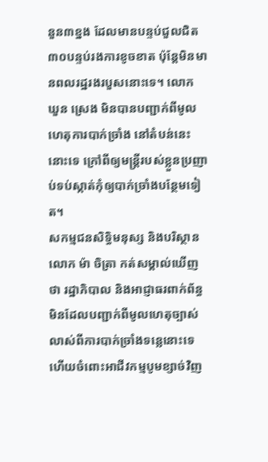នួន៣ខ្នង ដែលមានបន្ទប់ជួលជិត៣០បន្ទប់រងការខូចខាត ប៉ុន្តែមិនមានពលរដ្ឋរងរបួសនោះទេ។ លោក ឃួន ស្រេង មិនបានបញ្ជាក់ពីមូលហេតុការបាក់ច្រាំង នៅតំបន់នេះនោះទេ ក្រៅពីឲ្យមន្ត្រីរបស់ខ្លួនប្រញាប់ទប់ស្កាត់កុំឲ្យបាក់ច្រាំងបន្ថែមទៀត។
សកម្មជនសិទ្ធិមនុស្ស និងបរិស្ថាន លោក ម៉ា ចិត្រា កត់សម្គាល់ឃើញថា រដ្ឋាភិបាល និងអាជ្ញាធរពាក់ព័ន្ធ មិនដែលបញ្ជាក់ពីមូលហេតុច្បាស់លាស់ពីការបាក់ច្រាំងទន្លេនោះទេ ហើយចំពោះអាជីវកម្មបូមខ្សាច់វិញ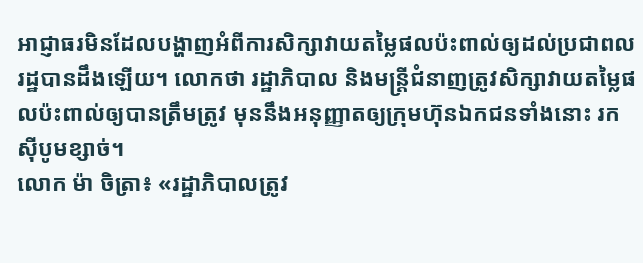អាជ្ញាធរមិនដែលបង្ហាញអំពីការសិក្សាវាយតម្លៃផលប៉ះពាល់ឲ្យដល់ប្រជាពលរដ្ឋបានដឹងឡើយ។ លោកថា រដ្ឋាភិបាល និងមន្ត្រីជំនាញត្រូវសិក្សាវាយតម្លៃផលប៉ះពាល់ឲ្យបានត្រឹមត្រូវ មុននឹងអនុញ្ញាតឲ្យក្រុមហ៊ុនឯកជនទាំងនោះ រកស៊ីបូមខ្សាច់។
លោក ម៉ា ចិត្រា៖ «រដ្ឋាភិបាលត្រូវ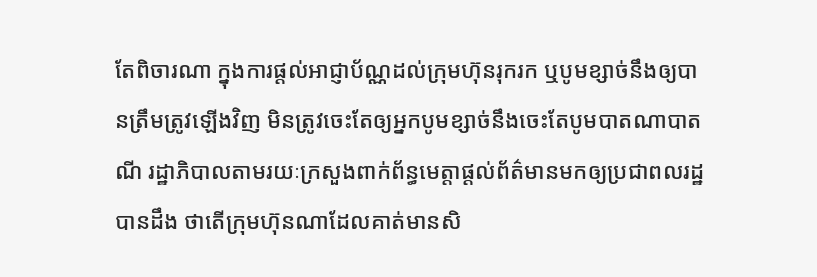តែពិចារណា ក្នុងការផ្ដល់អាជ្ញាប័ណ្ណដល់ក្រុមហ៊ុនរុករក ឬបូមខ្សាច់នឹងឲ្យបានត្រឹមត្រូវឡើងវិញ មិនត្រូវចេះតែឲ្យអ្នកបូមខ្សាច់នឹងចេះតែបូមបាតណាបាតណី រដ្ឋាភិបាលតាមរយៈក្រសួងពាក់ព័ន្ធមេត្តាផ្ដល់ព័ត៌មានមកឲ្យប្រជាពលរដ្ឋបានដឹង ថាតើក្រុមហ៊ុនណាដែលគាត់មានសិ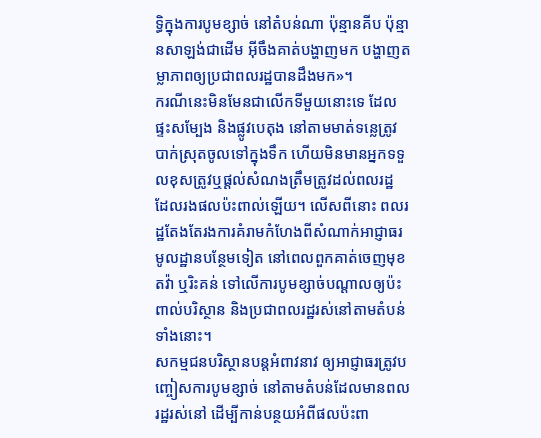ទ្ធិក្នុងការបូមខ្សាច់ នៅតំបន់ណា ប៉ុន្មានគីប ប៉ុន្មានសាឡង់ជាដើម អ៊ីចឹងគាត់បង្ហាញមក បង្ហាញតម្លាភាពឲ្យប្រជាពលរដ្ឋបានដឹងមក»។
ករណីនេះមិនមែនជាលើកទីមួយនោះទេ ដែលផ្ទះសម្បែង និងផ្លូវបេតុង នៅតាមមាត់ទន្លេត្រូវបាក់ស្រុតចូលទៅក្នុងទឹក ហើយមិនមានអ្នកទទួលខុសត្រូវឬផ្ដល់សំណងត្រឹមត្រូវដល់ពលរដ្ឋ ដែលរងផលប៉ះពាល់ឡើយ។ លើសពីនោះ ពលរដ្ឋតែងតែរងការគំរាមកំហែងពីសំណាក់អាជ្ញាធរមូលដ្ឋានបន្ថែមទៀត នៅពេលពួកគាត់ចេញមុខតវ៉ា ឬរិះគន់ ទៅលើការបូមខ្សាច់បណ្ដាលឲ្យប៉ះពាល់បរិស្ថាន និងប្រជាពលរដ្ឋរស់នៅតាមតំបន់ទាំងនោះ។
សកម្មជនបរិស្ថានបន្តអំពាវនាវ ឲ្យអាជ្ញាធរត្រូវបញ្ចៀសការបូមខ្សាច់ នៅតាមតំបន់ដែលមានពលរដ្ឋរស់នៅ ដើម្បីកាន់បន្ថយអំពីផលប៉ះពា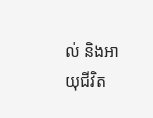ល់ និងអាយុជីវិត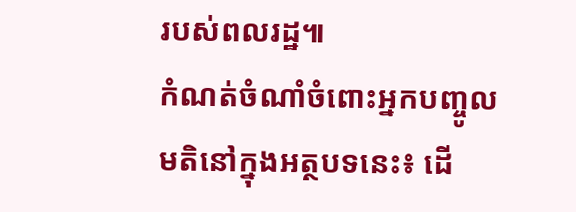របស់ពលរដ្ឋ៕
កំណត់ចំណាំចំពោះអ្នកបញ្ចូលមតិនៅក្នុងអត្ថបទនេះ៖ ដើ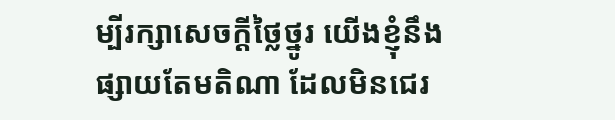ម្បីរក្សាសេចក្ដីថ្លៃថ្នូរ យើងខ្ញុំនឹងផ្សាយតែមតិណា ដែលមិនជេរ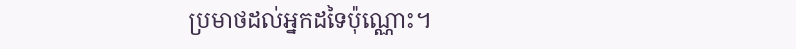ប្រមាថដល់អ្នកដទៃប៉ុណ្ណោះ។